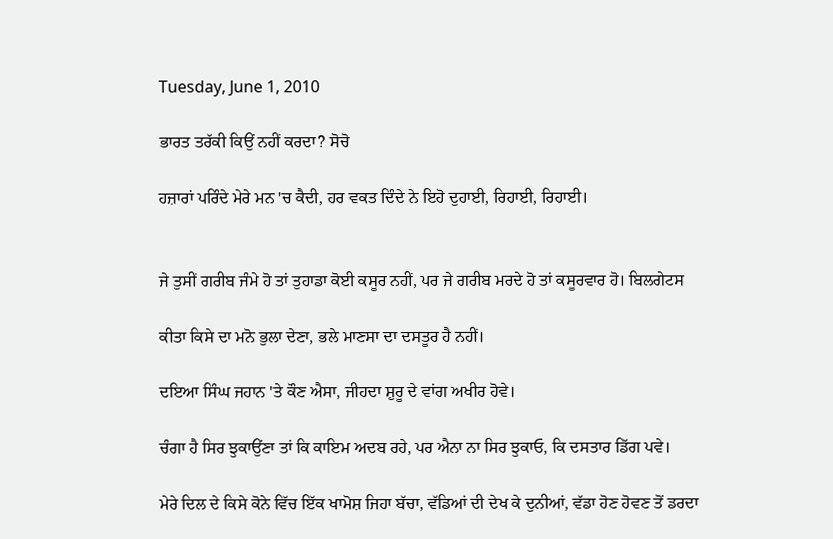Tuesday, June 1, 2010

ਭਾਰਤ ਤਰੱਕੀ ਕਿਉਂ ਨਹੀਂ ਕਰਦਾ? ਸੋਚੋ

ਹਜ਼ਾਰਾਂ ਪਰਿੰਦੇ ਮੇਰੇ ਮਨ 'ਚ ਕੈਦੀ, ਹਰ ਵਕਤ ਦਿੰਦੇ ਨੇ ਇਹੋ ਦੁਹਾਈ, ਰਿਹਾਈ, ਰਿਹਾਈ।


ਜੇ ਤੁਸੀਂ ਗਰੀਬ ਜੰਮੇ ਹੋ ਤਾਂ ਤੁਹਾਡਾ ਕੋਈ ਕਸੂਰ ਨਹੀਂ, ਪਰ ਜੇ ਗਰੀਬ ਮਰਦੇ ਹੋ ਤਾਂ ਕਸੂਰਵਾਰ ਹੋ। ਬਿਲਗੇਟਸ

ਕੀਤਾ ਕਿਸੇ ਦਾ ਮਨੋ ਭੁਲਾ ਦੇਣਾ, ਭਲੇ ਮਾਣਸਾ ਦਾ ਦਸਤੂਰ ਹੈ ਨਹੀਂ।

ਦਇਆ ਸਿੰਘ ਜਹਾਨ 'ਤੇ ਕੌਣ ਐਸਾ, ਜੀਹਦਾ ਸ਼ੁਰੂ ਦੇ ਵਾਂਗ ਅਖੀਰ ਹੋਵੇ।

ਚੰਗਾ ਹੈ ਸਿਰ ਝੁਕਾਉਂਣਾ ਤਾਂ ਕਿ ਕਾਇਮ ਅਦਬ ਰਹੇ, ਪਰ ਐਨਾ ਨਾ ਸਿਰ ਝੁਕਾਓ, ਕਿ ਦਸਤਾਰ ਡਿੱਗ ਪਵੇ।

ਮੇਰੇ ਦਿਲ ਦੇ ਕਿਸੇ ਕੋਨੇ ਵਿੱਚ ਇੱਕ ਖਾਮੋਸ਼ ਜਿਹਾ ਬੱਚਾ, ਵੱਡਿਆਂ ਦੀ ਦੇਖ ਕੇ ਦੁਨੀਆਂ, ਵੱਡਾ ਹੋਣ ਹੋਵਣ ਤੋਂ ਡਰਦਾ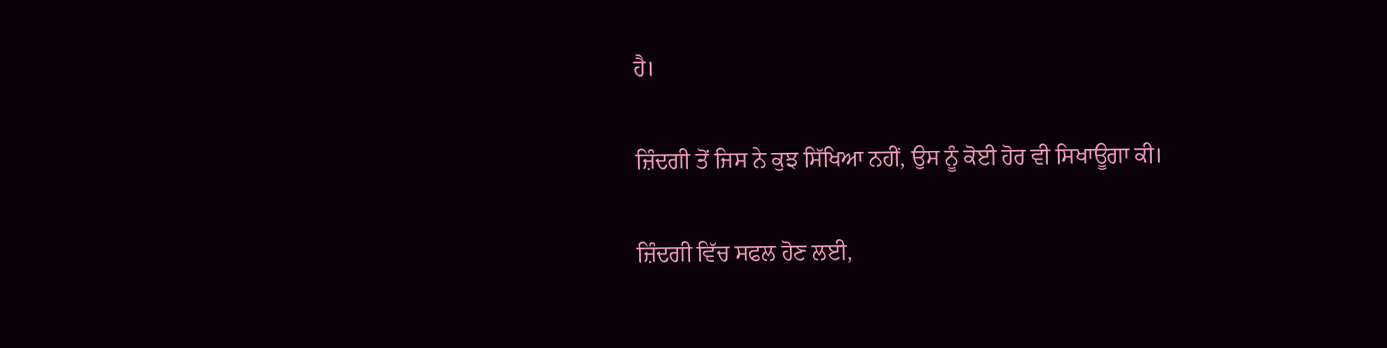ਹੈ।

ਜ਼ਿੰਦਗੀ ਤੋਂ ਜਿਸ ਨੇ ਕੁਝ ਸਿੱਖਿਆ ਨਹੀਂ, ਉਸ ਨੂੰ ਕੋਈ ਹੋਰ ਵੀ ਸਿਖਾਊਗਾ ਕੀ।

ਜ਼ਿੰਦਗੀ ਵਿੱਚ ਸਫਲ ਹੋਣ ਲਈ,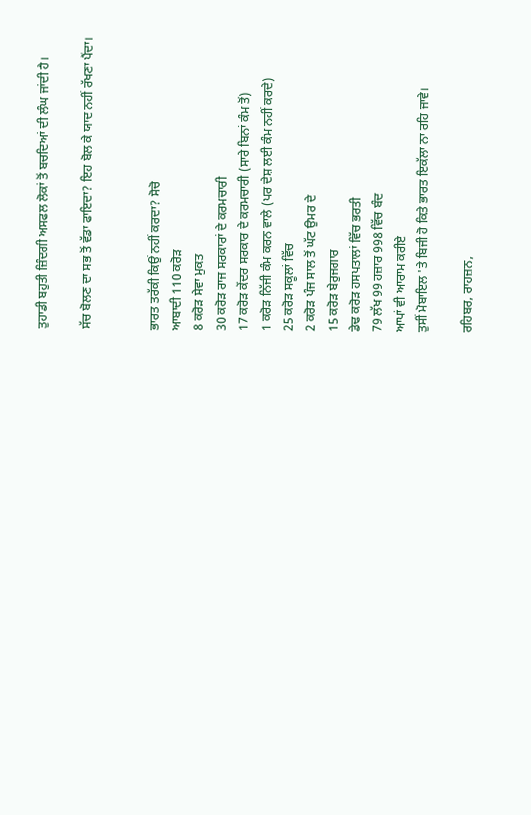ਤੁਹਾਡੀ ਬਹੁਤੀ ਜ਼ਿੰਦਗੀ ਅਸਫਲ ਲੋਕਾਂ ਤੋਂ ਬਚਦਿਆਂ ਦੀ ਲੰਘ ਜਾਂਦੀ ਹੈ।

ਸੱਚ ਬੋਲਣ ਦਾ ਸਭ ਤੋਂ ਵੱਡਾ ਫਾਇਦਾ? ਇਹ ਬੋਲ ਕੇ ਯਾਦ ਨਹੀਂ ਰੱਖਣਾ ਪੈਂਦਾ।


ਭਾਰਤ ਤਰੱਕੀ ਕਿਉਂ ਨਹੀਂ ਕਰਦਾ? ਸੋਚੋ
ਆਬਾਦੀ 110 ਕਰੋੜ
8 ਕਰੋੜ ਸੇਵਾ ਮੁਕਤ
30 ਕਰੋੜ ਰਾਜ ਸਰਕਾਰਾਂ ਦੇ ਕਰਮਚਾਰੀ
17 ਕਰੋੜ ਕੇਂਦਰ ਸਰਕਾਰ ਦੇ ਕਰਮਚਾਰੀ (ਸਾਰੇ ਬਿਨਾਂ ਕੰਮ ਤੋਂ)
1 ਕਰੋੜ ਨਿੱਜੀ ਕੰਮ ਕਰਨ ਵਾਲੇ (ਪਰ ਦੇਸ਼ ਲਈ ਕੰਮ ਨਹੀਂ ਕਰਦੇ)
25 ਕਰੋੜ ਸਕੂਲਾਂ ਵਿੱਚ
2 ਕਰੋੜ ਪੰਜ ਸਾਲ ਤੋਂ ਘੱਟ ਉਮਰ ਦੇ
15 ਕਰੋੜ ਬੇਰੁਜਗਾਰ
ਡੇਢ ਕਰੋੜ ਹਸਪਤਾਲਾਂ ਵਿੱਚ ਭਰਤੀ
79 ਲੱਖ 99 ਹਜ਼ਾਰ 998 ਵਿੱਚ ਬੰਦ
ਆਪਾਂ ਵੀ ਆਰਾਮ ਕਰੀਏ
ਤੁਸੀਂ ਮੋਬਾਇਲ 'ਤੇ ਬਿਜੀ ਹੋ ਕਿਤੇ ਭਾਰਤ ਇਕੱਲਾ ਨਾ ਰਹਿ ਜਾਵੇ।

ਰਹਿਬਰ, ਰਾਹਜ਼ਨ,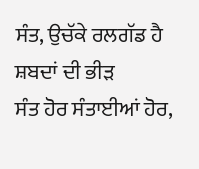ਸੰਤ, ਉਚੱਕੇ ਰਲਗੱਡ ਹੈ ਸ਼ਬਦਾਂ ਦੀ ਭੀੜ
ਸੰਤ ਹੋਰ ਸੰਤਾਈਆਂ ਹੋਰ,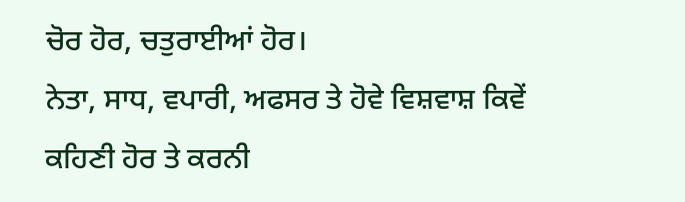ਚੋਰ ਹੋਰ, ਚਤੁਰਾਈਆਂ ਹੋਰ।
ਨੇਤਾ, ਸਾਧ, ਵਪਾਰੀ, ਅਫਸਰ ਤੇ ਹੋਵੇ ਵਿਸ਼ਵਾਸ਼ ਕਿਵੇਂ
ਕਹਿਣੀ ਹੋਰ ਤੇ ਕਰਨੀ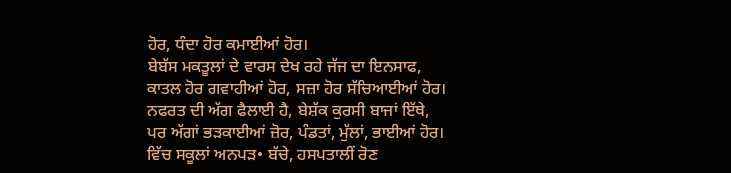ਹੋਰ, ਧੰਦਾ ਹੋਰ ਕਮਾਈਆਂ ਹੋਰ।
ਬੇਬੱਸ ਮਕਤੂਲਾਂ ਦੇ ਵਾਰਸ ਦੇਖ ਰਹੇ ਜੱਜ ਦਾ ਇਨਸਾਫ,
ਕਾਤਲ ਹੋਰ ਗਵਾਹੀਆਂ ਹੋਰ, ਸਜ਼ਾ ਹੋਰ ਸੱਚਿਆਈਆਂ ਹੋਰ।
ਨਫਰਤ ਦੀ ਅੱਗ ਫੈਲਾਈ ਹੈ, ਬੇਸ਼ੱਕ ਕੁਰਸੀ ਬਾਜਾਂ ਇੱਥੇ,
ਪਰ ਅੱਗਾਂ ਭੜਕਾਈਆਂ ਜ਼ੋਰ, ਪੰਡਤਾਂ, ਮੁੱਲਾਂ, ਭਾਈਆਂ ਹੋਰ।
ਵਿੱਚ ਸਕੂਲਾਂ ਅਨਪੜ• ਬੱਚੇ, ਹਸਪਤਾਲੀਂ ਰੋਣ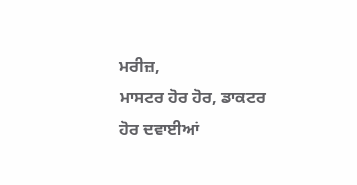ਮਰੀਜ਼,
ਮਾਸਟਰ ਹੋਰ ਹੋਰ, ਡਾਕਟਰ ਹੋਰ ਦਵਾਈਆਂ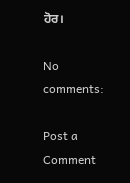ਹੋਰ।

No comments:

Post a Comment